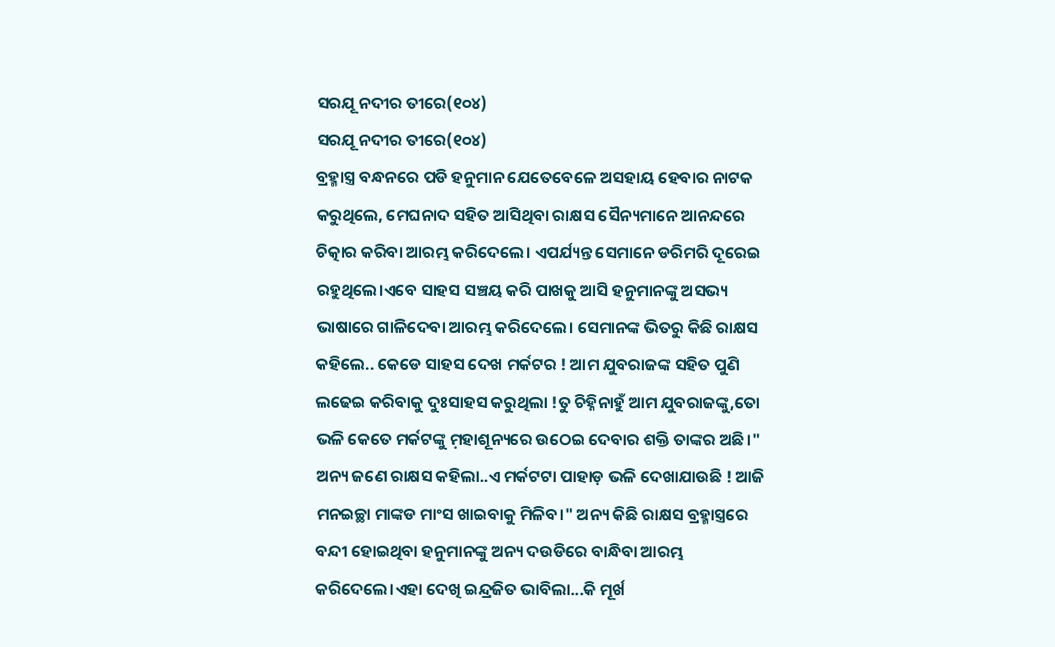ସରଯୂ ନଦୀର ତୀରେ(୧୦୪)
ସରଯୂ ନଦୀର ତୀରେ(୧୦୪)
ବ୍ରହ୍ମାସ୍ତ୍ର ବନ୍ଧନରେ ପଡି ହନୁମାନ ଯେତେବେଳେ ଅସହାୟ ହେବାର ନାଟକ କରୁଥିଲେ, ମେଘନାଦ ସହିତ ଆସିଥିବା ରାକ୍ଷସ ସୈନ୍ୟମାନେ ଆନନ୍ଦରେ ଚିତ୍କାର କରିବା ଆରମ୍ଭ କରିଦେଲେ। ଏପର୍ଯ୍ୟନ୍ତ ସେମାନେ ଡରିମରି ଦୂରେଇ ରହୁଥିଲେ।ଏବେ ସାହସ ସଞ୍ଚୟ କରି ପାଖକୁ ଆସି ହନୁମାନଙ୍କୁ ଅସଭ୍ୟ ଭାଷାରେ ଗାଳିଦେବା ଆରମ୍ଭ କରିଦେଲେ। ସେମାନଙ୍କ ଭିତରୁ କିଛି ରାକ୍ଷସ କହିଲେ.. କେଡେ ସାହସ ଦେଖ ମର୍କଟର ! ଆମ ଯୁବରାଜଙ୍କ ସହିତ ପୁଣି ଲଢେଇ କରିବାକୁ ଦୁଃସାହସ କରୁଥିଲା !ତୁ ଚିହ୍ନିନାହୁଁ ଆମ ଯୁବରାଜଙ୍କୁ,ତୋ ଭଳି କେତେ ମର୍କଟଙ୍କୁ ମ଼ହାଶୂନ୍ୟରେ ଉଠେଇ ଦେବାର ଶକ୍ତି ତାଙ୍କର ଅଛି।"
ଅନ୍ୟ ଜଣେ ରାକ୍ଷସ କହିଲା..ଏ ମର୍କଟଟା ପାହାଡ଼ ଭଳି ଦେଖାଯାଉଛି ! ଆଜି ମନଇଚ୍ଛା ମାଙ୍କଡ ମାଂସ ଖାଇବାକୁ ମିଳିବ।" ଅନ୍ୟ କିଛି ରାକ୍ଷସ ବ୍ରହ୍ମାସ୍ତ୍ରରେ ବନ୍ଦୀ ହୋଇଥିବା ହନୁମାନଙ୍କୁ ଅନ୍ୟ ଦଉଡିରେ ବାନ୍ଧିବା ଆରମ୍ଭ କରିଦେଲେ।ଏହା ଦେଖି ଇନ୍ଦ୍ରଜିତ ଭାବିଲା...କି ମୂର୍ଖ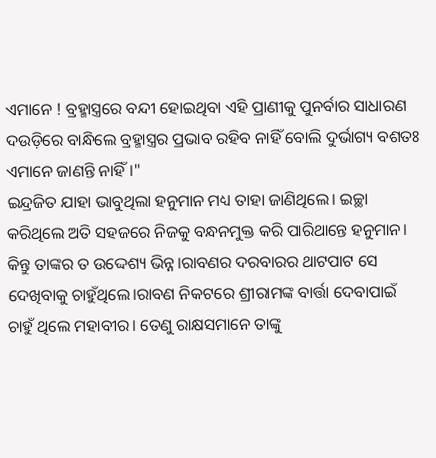ଏମାନେ ! ବ୍ରହ୍ମାସ୍ତ୍ରରେ ବନ୍ଦୀ ହୋଇଥିବା ଏହି ପ୍ରାଣୀକୁ ପୁନର୍ବାର ସାଧାରଣ ଦଉଡ଼ିରେ ବାନ୍ଧିଲେ ବ୍ରହ୍ମାସ୍ତ୍ରର ପ୍ରଭାବ ରହିବ ନାହିଁ ବୋଲି ଦୁର୍ଭାଗ୍ୟ ବଶତଃ ଏମାନେ ଜାଣନ୍ତି ନାହିଁ।"
ଇନ୍ଦ୍ରଜିତ ଯାହା ଭାବୁଥିଲା ହନୁମାନ ମଧ୍ୟ ତାହା ଜାଣିଥିଲେ। ଇଚ୍ଛା କରିଥିଲେ ଅତି ସହଜରେ ନିଜକୁ ବନ୍ଧନମୁକ୍ତ କରି ପାରିଥାନ୍ତେ ହନୁମାନ। କିନ୍ତୁ ତାଙ୍କର ତ ଉଦ୍ଦେଶ୍ୟ ଭିନ୍ନ।ରାବଣର ଦରବାରର ଥାଟପାଟ ସେ ଦେଖିବାକୁ ଚାହୁଁଥିଲେ।ରାବଣ ନିକଟରେ ଶ୍ରୀରାମଙ୍କ ବାର୍ତ୍ତା ଦେବାପାଇଁ ଚାହୁଁ ଥିଲେ ମହାବୀର। ତେଣୁ ରାକ୍ଷସମାନେ ତାଙ୍କୁ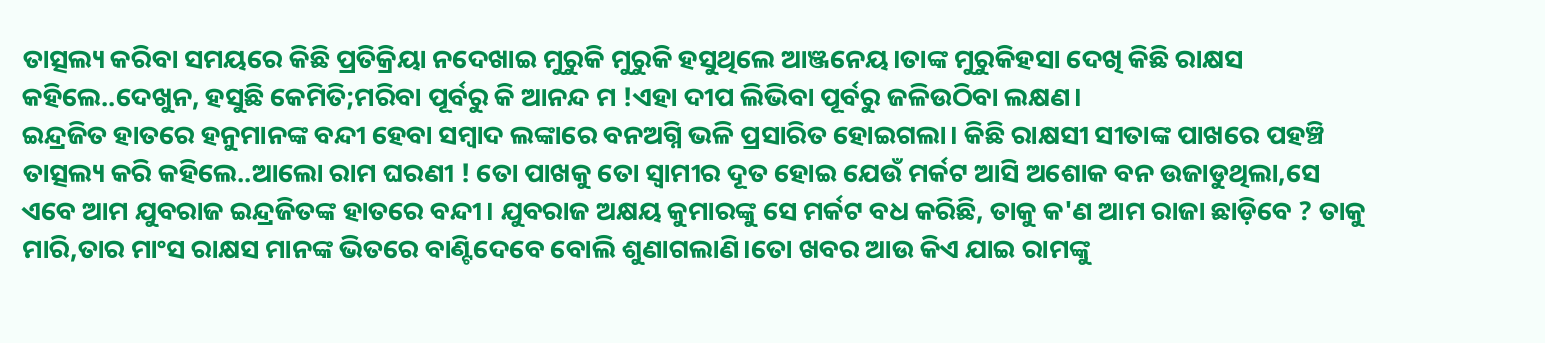ତାତ୍ସଲ୍ୟ କରିବା ସମୟରେ କିଛି ପ୍ରତିକ୍ରିୟା ନଦେଖାଇ ମୁରୁକି ମୁରୁକି ହସୁଥିଲେ ଆଞ୍ଜନେୟ।ତାଙ୍କ ମୁରୁକିହସା ଦେଖି କିଛି ରାକ୍ଷସ କହିଲେ..ଦେଖୁନ, ହସୁଛି କେମିତି;ମରିବା ପୂର୍ବରୁ କି ଆନନ୍ଦ ମ !ଏହା ଦୀପ ଲିଭିବା ପୂର୍ବରୁ ଜଳିଉଠିବା ଲକ୍ଷଣ।
ଇନ୍ଦ୍ରଜିତ ହାତରେ ହନୁମାନଙ୍କ ବନ୍ଦୀ ହେବା ସମ୍ବାଦ ଲଙ୍କାରେ ବନଅଗ୍ନି ଭଳି ପ୍ରସାରିତ ହୋଇଗଲା। କିଛି ରାକ୍ଷସୀ ସୀତାଙ୍କ ପାଖରେ ପହଞ୍ଚି ତାତ୍ସଲ୍ୟ କରି କହିଲେ..ଆଲୋ ରାମ ଘରଣୀ ! ତୋ ପାଖକୁ ତୋ ସ୍ବାମୀର ଦୂତ ହୋଇ ଯେଉଁ ମର୍କଟ ଆସି ଅଶୋକ ବନ ଉଜାଡୁଥିଲା,ସେ ଏବେ ଆମ ଯୁବରାଜ ଇନ୍ଦ୍ରଜିତଙ୍କ ହାତରେ ବନ୍ଦୀ। ଯୁବରାଜ ଅକ୍ଷୟ କୁମାରଙ୍କୁ ସେ ମର୍କଟ ବଧ କରିଛି, ତାକୁ କ'ଣ ଆମ ରାଜା ଛାଡ଼ିବେ ? ତାକୁ ମାରି,ତାର ମାଂସ ରାକ୍ଷସ ମାନଙ୍କ ଭିତରେ ବାଣ୍ଟିଦେବେ ବୋଲି ଶୁଣାଗଲାଣି।ତୋ ଖବର ଆଉ କିଏ ଯାଇ ରାମଙ୍କୁ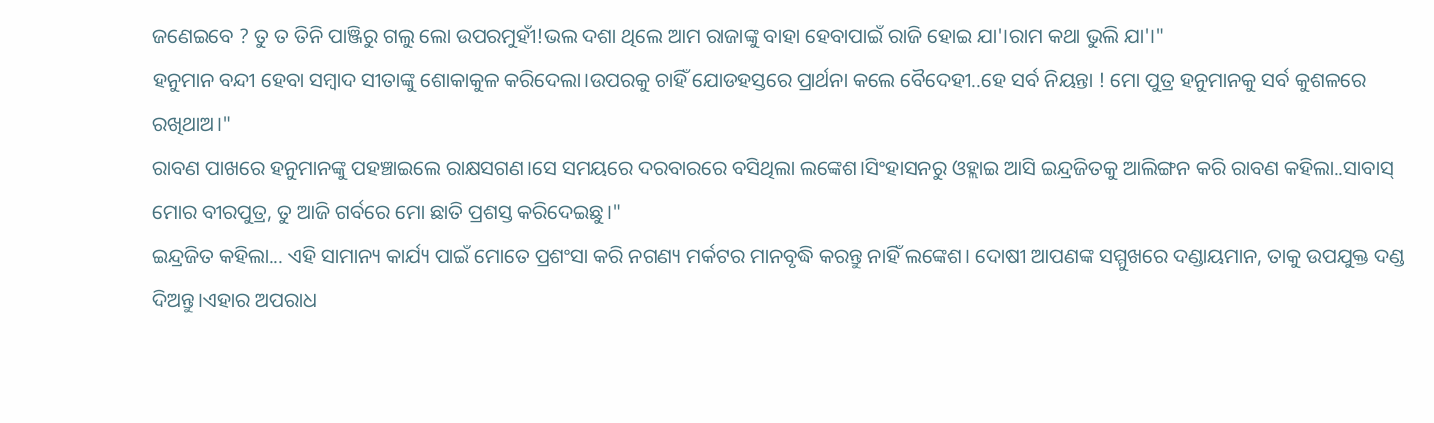ଜଣେଇବେ ? ତୁ ତ ତିନି ପାଞ୍ଜିରୁ ଗଲୁ ଲୋ ଉପରମୁହୀଁ!ଭଲ ଦଶା ଥିଲେ ଆମ ରାଜାଙ୍କୁ ବାହା ହେବାପାଇଁ ରାଜି ହୋଇ ଯା'।ରାମ କଥା ଭୁଲି ଯା'।"
ହନୁମାନ ବନ୍ଦୀ ହେବା ସମ୍ବାଦ ସୀତାଙ୍କୁ ଶୋକାକୁଳ କରିଦେଲା।ଉପରକୁ ଚାହିଁ ଯୋଡହସ୍ତରେ ପ୍ରାର୍ଥନା କଲେ ବୈଦେହୀ..ହେ ସର୍ବ ନିୟନ୍ତା ! ମୋ ପୁତ୍ର ହନୁମାନକୁ ସର୍ବ କୁଶଳରେ ରଖିଥାଅ।"
ରାବଣ ପାଖରେ ହନୁମାନଙ୍କୁ ପହଞ୍ଚାଇଲେ ରାକ୍ଷସଗଣ।ସେ ସମୟରେ ଦରବାରରେ ବସିଥିଲା ଲଙ୍କେଶ।ସିଂହାସନରୁ ଓହ୍ଲାଇ ଆସି ଇନ୍ଦ୍ରଜିତକୁ ଆଲିଙ୍ଗନ କରି ରାବଣ କହିଲା..ସାବାସ୍ ମୋର ବୀରପୁତ୍ର, ତୁ ଆଜି ଗର୍ବରେ ମୋ ଛାତି ପ୍ରଶସ୍ତ କରିଦେଇଛୁ।"
ଇନ୍ଦ୍ରଜିତ କହିଲା... ଏହି ସାମାନ୍ୟ କାର୍ଯ୍ୟ ପାଇଁ ମୋତେ ପ୍ରଶଂସା କରି ନଗଣ୍ୟ ମର୍କଟର ମାନବୃଦ୍ଧି କରନ୍ତୁ ନାହିଁ ଲଙ୍କେଶ। ଦୋଷୀ ଆପଣଙ୍କ ସମ୍ମୁଖରେ ଦଣ୍ଡାୟମାନ, ତାକୁ ଉପଯୁକ୍ତ ଦଣ୍ଡ ଦିଅନ୍ତୁ।ଏହାର ଅପରାଧ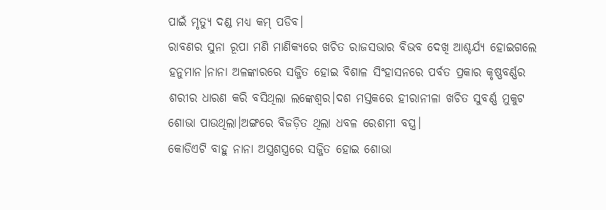ପାଇଁ ମୃତ୍ୟୁ ଦଣ୍ଡ ମଧ୍ୟ କମ୍ ପଡିବ।
ରାବଣର ସୁନା ରୂପା ମଣି ମାଣିକ୍ୟରେ ଖଚିତ ରାଜସଭାର ବିଭବ ଦେଖି ଆଶ୍ଚର୍ଯ୍ୟ ହୋଇଗଲେ ହନୁମାନ।ନାନା ଅଳଙ୍କାରରେ ସଜ୍ଜିତ ହୋଇ ବିଶାଳ ସିଂହାସନରେ ପର୍ବତ ପ୍ରକାର କୃଷ୍ଣବର୍ଣ୍ଣର ଶରୀର ଧାରଣ କରି ବସିଥିଲା ଲଙ୍କେଶ୍ବର।ଦଶ ମସ୍ତକରେ ହୀରାନୀଳା ଖଚିତ ସୁବର୍ଣ୍ଣ ମୁକୁଟ ଶୋଭା ପାଉଥିଲା।ଅଙ୍ଗରେ ବିଜଡ଼ିତ ଥିଲା ଧବଳ ରେଶମୀ ବସ୍ତ୍ର।
କୋଡିଏଟି ବାହୁ ନାନା ଅସ୍ତ୍ରଶସ୍ତ୍ରରେ ସଜ୍ଜିତ ହୋଇ ଶୋଭା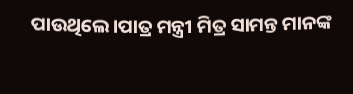ପାଉଥିଲେ।ପାତ୍ର ମନ୍ତ୍ରୀ ମିତ୍ର ସାମନ୍ତ ମାନଙ୍କ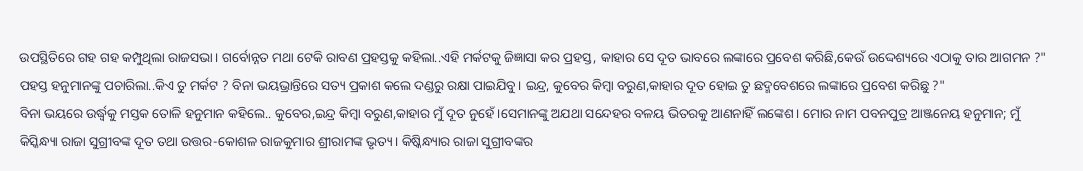ଉପସ୍ଥିତିରେ ଗହ ଗହ କମ୍ପୁଥିଲା ରାଜସଭା। ଗର୍ବୋନ୍ନତ ମଥା ଟେକି ରାବଣ ପ୍ରହସ୍ତକୁ କହିଲା..ଏହି ମର୍କଟକୁ ଜିଜ୍ଞାସା କର ପ୍ରହସ୍ତ, କାହାର ସେ ଦୂତ ଭାବରେ ଲଙ୍କାରେ ପ୍ରବେଶ କରିଛି,କେଉଁ ଉଦ୍ଦେଶ୍ୟରେ ଏଠାକୁ ତାର ଆଗମନ ?"
ପହସ୍ତ ହନୁମାନଙ୍କୁ ପଚାରିଲା..କିଏ ତୁ ମର୍କଟ ? ବିନା ଭୟଭ୍ରାନ୍ତିରେ ସତ୍ୟ ପ୍ରକାଶ କଲେ ଦଣ୍ଡରୁ ରକ୍ଷା ପାଇଯିବୁ। ଇନ୍ଦ୍ର, କୁବେର କିମ୍ବା ବରୁଣ,କାହାର ଦୂତ ହୋଇ ତୁ ଛଦ୍ମବେଶରେ ଲଙ୍କାରେ ପ୍ରବେଶ କରିଛୁ ?"
ବିନା ଭୟରେ ଉର୍ଦ୍ଧ୍ବକୁ ମସ୍ତକ ତୋଳି ହନୁମାନ କହିଲେ.. କୁବେର,ଇନ୍ଦ୍ର କିମ୍ବା ବରୁଣ,କାହାର ମୁଁ ଦୂତ ନୁହେଁ।ସେମାନଙ୍କୁ ଅଯଥା ସନ୍ଦେହର ବଳୟ ଭିତରକୁ ଆଣନାହିଁ ଲଙ୍କେଶ। ମୋର ନାମ ପବନପୁତ୍ର ଆଞ୍ଜନେୟ ହନୁମାନ; ମୁଁ କିସ୍କିନ୍ଧ୍ୟା ରାଜା ସୁଗ୍ରୀବଙ୍କ ଦୂତ ତଥା ଉତ୍ତର-କୋଶଳ ରାଜକୁମାର ଶ୍ରୀରାମଙ୍କ ଭୃତ୍ୟ। କିଷ୍କିନ୍ଧ୍ୟାର ରାଜା ସୁଗ୍ରୀବଙ୍କର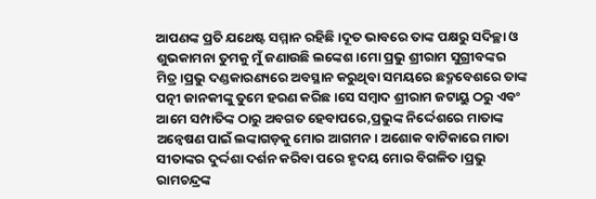ଆପଣଙ୍କ ପ୍ରତି ଯଥେଷ୍ଟ ସମ୍ମାନ ରହିଛି।ଦୂତ ଭାବରେ ତାଙ୍କ ପକ୍ଷରୁ ସଦିଚ୍ଛା ଓ ଶୁଭକାମନା ତୁମକୁ ମୁଁ ଜଣାଉଛି ଲଙ୍କେଶ।ମୋ ପ୍ରଭୁ ଶ୍ରୀରାମ ସୁଗ୍ରୀବଙ୍କର ମିତ୍ର।ପ୍ରଭୁ ଦଣ୍ଡକାରଣ୍ୟରେ ଅବସ୍ଥାନ କରୁଥିବା ସମୟରେ ଛଦ୍ମବେଶରେ ତାଙ୍କ ପତ୍ନୀ ଜାନକୀଙ୍କୁ ତୁମେ ହରଣ କରିଛ।ସେ ସମ୍ବାଦ ଶ୍ରୀରାମ ଜଟାୟୁ ଠରୁ ଏବଂ ଆମେ ସମ୍ପାତିଙ୍କ ଠାରୁ ଅବଗତ ହେବାପରେ,ପ୍ରଭୁଙ୍କ ନିର୍ଦ୍ଦେଶରେ ମାତାଙ୍କ ଅନ୍ବେଷଣ ପାଇଁ ଲଙ୍କାଗଡ଼କୁ ମୋର ଆଗମନ। ଅଶୋକ ବାଟିକାରେ ମାତା ସୀତାଙ୍କର ଦୁର୍ଦ୍ଦଶା ଦର୍ଶନ କରିବା ପରେ ହୃଦୟ ମୋର ବିଗଳିତ।ପ୍ରଭୁ ରାମଚନ୍ଦ୍ରଙ୍କ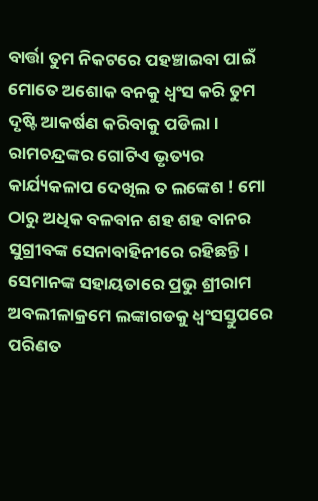ବାର୍ତ୍ତା ତୁମ ନିକଟରେ ପହଞ୍ଚାଇବା ପାଇଁ ମୋତେ ଅଶୋକ ବନକୁ ଧ୍ବଂସ କରି ତୁମ ଦୃଷ୍ଟି ଆକର୍ଷଣ କରିବାକୁ ପଡିଲା। ରାମଚନ୍ଦ୍ରଙ୍କର ଗୋଟିଏ ଭୃତ୍ୟର କାର୍ଯ୍ୟକଳାପ ଦେଖିଲ ତ ଲଙ୍କେଶ ! ମୋ ଠାରୁ ଅଧିକ ବଳବାନ ଶହ ଶହ ବାନର ସୁଗ୍ରୀବଙ୍କ ସେନାବାହିନୀରେ ରହିଛନ୍ତି। ସେମାନଙ୍କ ସହାୟତାରେ ପ୍ରଭୁ ଶ୍ରୀରାମ ଅବଲୀଳାକ୍ରମେ ଲଙ୍କାଗଡକୁ ଧ୍ବଂସସ୍ତୁପରେ ପରିଣତ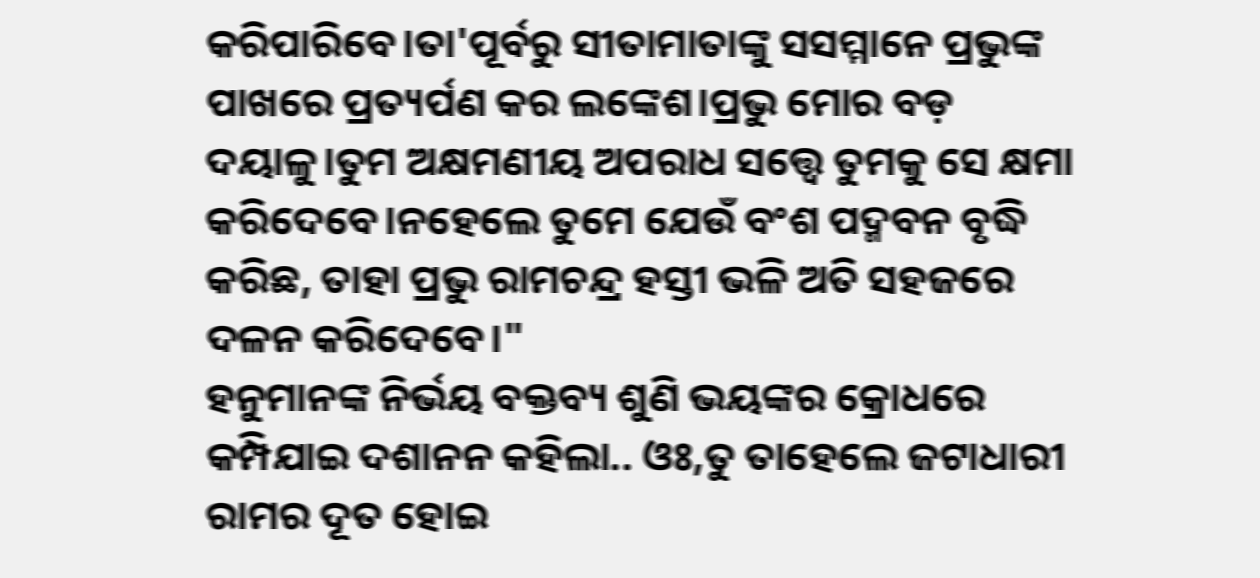କରିପାରିବେ।ତା'ପୂର୍ବରୁ ସୀତାମାତାଙ୍କୁ ସସମ୍ମାନେ ପ୍ରଭୁଙ୍କ ପାଖରେ ପ୍ରତ୍ୟର୍ପଣ କର ଲଙ୍କେଶ।ପ୍ରଭୁ ମୋର ବଡ଼ ଦୟାଳୁ।ତୁମ ଅକ୍ଷମଣୀୟ ଅପରାଧ ସତ୍ତ୍ୱେ ତୁମକୁ ସେ କ୍ଷମା କରିଦେବେ।ନହେଲେ ତୁମେ ଯେଉଁ ବଂଶ ପଦ୍ମବନ ବୃଦ୍ଧି କରିଛ, ତାହା ପ୍ରଭୁ ରାମଚନ୍ଦ୍ର ହସ୍ତୀ ଭଳି ଅତି ସହଜରେ ଦଳନ କରିଦେବେ।"
ହନୁମାନଙ୍କ ନିର୍ଭୟ ବକ୍ତବ୍ୟ ଶୁଣି ଭୟଙ୍କର କ୍ରୋଧରେ କମ୍ପିଯାଇ ଦଶାନନ କହିଲା.. ଓଃ,ତୁ ତାହେଲେ ଜଟାଧାରୀ ରାମର ଦୂତ ହୋଇ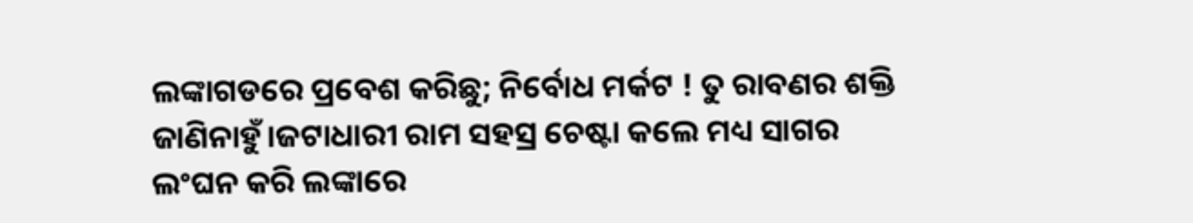ଲଙ୍କାଗଡରେ ପ୍ରବେଶ କରିଛୁ; ନିର୍ବୋଧ ମର୍କଟ ! ତୁ ରାବଣର ଶକ୍ତି ଜାଣିନାହୁଁ।ଜଟାଧାରୀ ରାମ ସହସ୍ର ଚେଷ୍ଟା କଲେ ମଧ୍ୟ ସାଗର ଲଂଘନ କରି ଲଙ୍କାରେ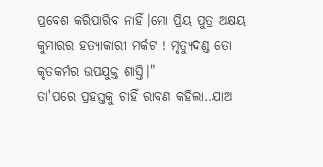ପ୍ରବେଶ କରିପାରିବ ନାହିଁ।ମୋ ପ୍ରିୟ ପୁତ୍ର ଅକ୍ଷୟ କୁମାରର ହତ୍ୟାକାରୀ ମର୍କଟ ! ମୃତ୍ୟୁଦଣ୍ଡ ତୋ କୃତକର୍ମର ଉପଯୁକ୍ତ ଶାସ୍ତି।"
ତା'ପରେ ପ୍ରହସ୍ତକୁ ଚାହିଁ ରାବଣ କହିଲା..ଯାଅ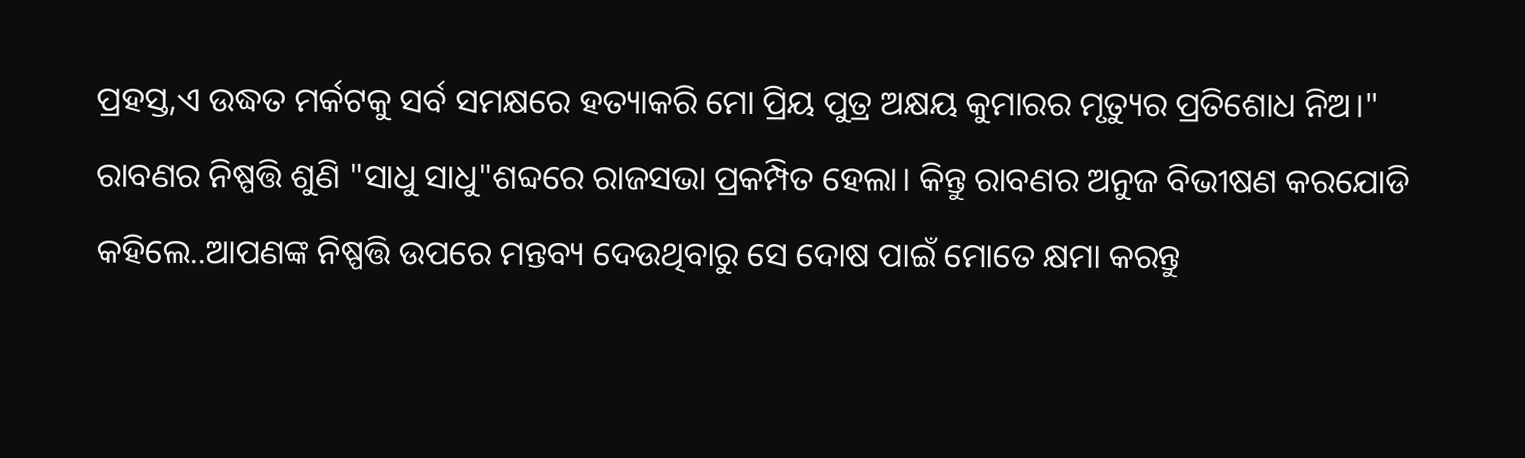ପ୍ରହସ୍ତ,ଏ ଉଦ୍ଧତ ମର୍କଟକୁ ସର୍ବ ସମକ୍ଷରେ ହତ୍ୟାକରି ମୋ ପ୍ରିୟ ପୁତ୍ର ଅକ୍ଷୟ କୁମାରର ମୃତ୍ୟୁର ପ୍ରତିଶୋଧ ନିଅ।"
ରାବଣର ନିଷ୍ପତ୍ତି ଶୁଣି "ସାଧୁ ସାଧୁ"ଶବ୍ଦରେ ରାଜସଭା ପ୍ରକମ୍ପିତ ହେଲା। କିନ୍ତୁ ରାବଣର ଅନୁଜ ବିଭୀଷଣ କରଯୋଡି କହିଲେ..ଆପଣଙ୍କ ନିଷ୍ପତ୍ତି ଉପରେ ମନ୍ତବ୍ୟ ଦେଉଥିବାରୁ ସେ ଦୋଷ ପାଇଁ ମୋତେ କ୍ଷମା କରନ୍ତୁ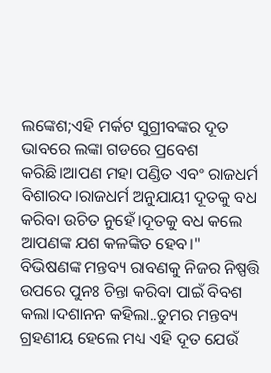ଲଙ୍କେଶ;ଏହି ମର୍କଟ ସୁଗ୍ରୀବଙ୍କର ଦୂତ ଭାବରେ ଲଙ୍କା ଗଡରେ ପ୍ରବେଶ କରିଛି।ଆପଣ ମହା ପଣ୍ଡିତ ଏବଂ ରାଜଧର୍ମ ବିଶାରଦ।ରାଜଧର୍ମ ଅନୁଯାୟୀ ଦୂତକୁ ବଧ କରିବା ଉଚିତ ନୁହେଁ।ଦୂତକୁ ବଧ କଲେ ଆପଣଙ୍କ ଯଶ କଳଙ୍କିତ ହେବ।"
ବିଭିଷଣଙ୍କ ମନ୍ତବ୍ୟ ରାବଣକୁ ନିଜର ନିଷ୍ପତ୍ତି ଉପରେ ପୁନଃ ଚିନ୍ତା କରିବା ପାଇଁ ବିବଶ କଲା।ଦଶାନନ କହିଲା..ତୁମର ମନ୍ତବ୍ୟ ଗ୍ରହଣୀୟ ହେଲେ ମଧ୍ୟ ଏହି ଦୂତ ଯେଉଁ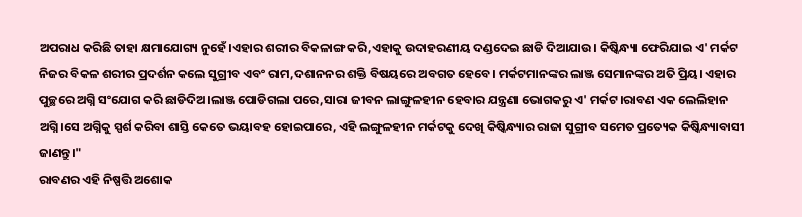ଅପରାଧ କରିଛି ତାହା କ୍ଷମାଯୋଗ୍ୟ ନୁହେଁ।ଏହାର ଶରୀର ବିକଳାଙ୍ଗ କରି,ଏହାକୁ ଉଦାହରଣୀୟ ଦଣ୍ଡଦେଇ ଛାଡି ଦିଆଯାଉ। କିଷ୍କିନ୍ଧ୍ୟା ଫେରିଯାଇ ଏ' ମର୍କଟ ନିଜର ବିକଳ ଶରୀର ପ୍ରଦର୍ଶନ କଲେ ସୁଗ୍ରୀବ ଏବଂ ରାମ,ଦଶାନନର ଶକ୍ତି ବିଷୟରେ ଅବଗତ ହେବେ। ମର୍କଟମାନଙ୍କର ଲାଞ୍ଜ ସେମାନଙ୍କର ଅତି ପ୍ରିୟ। ଏହାର ପୁଚ୍ଛରେ ଅଗ୍ନି ସଂଯୋଗ କରି ଛାଡିଦିଅ।ଲାଞ୍ଜ ପୋଡିଗଲା ପରେ,ସାରା ଜୀବନ ଲାଙ୍ଗୁଳହୀନ ହେବାର ଯନ୍ତ୍ରଣା ଭୋଗକରୁ ଏ' ମର୍କଟ।ରାବଣ ଏକ ଲେଲିହାନ ଅଗ୍ନି।ସେ ଅଗ୍ନିକୁ ସ୍ପର୍ଶ କରିବା ଶାସ୍ତି କେତେ ଭୟାବହ ହୋଇପାରେ, ଏହି ଲଙ୍ଗୁଳହୀନ ମର୍କଟକୁ ଦେଖି କିଷ୍କିନ୍ଧ୍ୟାର ରାଜା ସୁଗ୍ରୀବ ସମେତ ପ୍ରତ୍ୟେକ କିଷ୍କିନ୍ଧ୍ୟାବାସୀ ଜାଣନ୍ତୁ।"
ରାବଣର ଏହି ନିଷ୍ପତ୍ତି ଅଶୋକ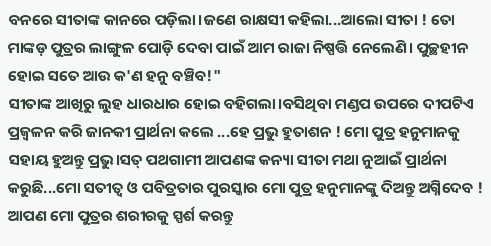ବନରେ ସୀତାଙ୍କ କାନରେ ପଡ଼ିଲା।ଜଣେ ରାକ୍ଷସୀ କହିଲା...ଆଲୋ ସୀତା ! ତୋ ମାଙ୍କଡ଼ ପୁତ୍ରର ଲାଙ୍ଗୁଳ ପୋଡ଼ି ଦେବା ପାଇଁ ଆମ ରାଜା ନିଷ୍ପତ୍ତି ନେଲେଣି। ପୁଚ୍ଛହୀନ ହୋଇ ସତେ ଆଉ କ'ଣ ହନୁ ବଞ୍ଚିବ!"
ସୀତାଙ୍କ ଆଖିରୁ ଲୁହ ଧାରଧାର ହୋଇ ବହିଗଲା।ବସିଥିବା ମଣ୍ଡପ ଉପରେ ଦୀପଟିଏ ପ୍ରଜ୍ବଳନ କରି ଜାନକୀ ପ୍ରାର୍ଥନା କଲେ ...ହେ ପ୍ରଭୁ ହୁତାଶନ ! ମୋ ପୁତ୍ର ହନୁମାନକୁ ସହାୟ ହୁଅନ୍ତୁ ପ୍ରଭୁ।ସତ୍ ପଥଗାମୀ ଆପଣଙ୍କ କନ୍ୟା ସୀତା ମଥା ନୁଆଇଁ ପ୍ରାର୍ଥନା କରୁଛି...ମୋ ସତୀତ୍ବ ଓ ପବିତ୍ରତାର ପୁରସ୍କାର ମୋ ପୁତ୍ର ହନୁମାନଙ୍କୁ ଦିଅନ୍ତୁ ଅଗ୍ନିଦେବ ! ଆପଣ ମୋ ପୁତ୍ରର ଶରୀରକୁ ସ୍ପର୍ଶ କରନ୍ତୁ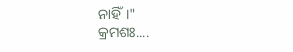ନାହିଁ।"
କ୍ରମଶଃ....